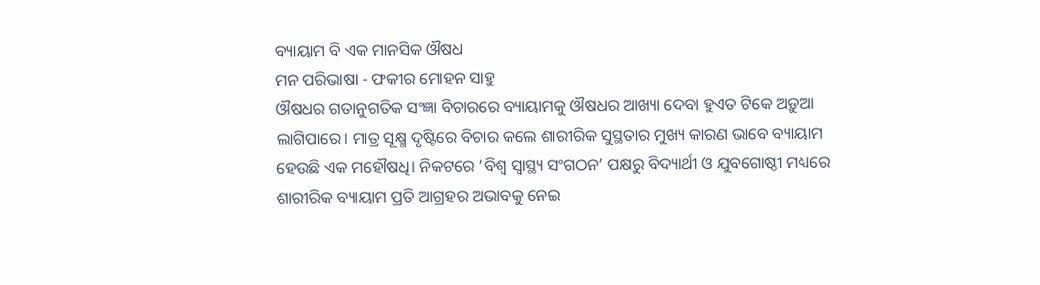ବ୍ୟାୟାମ ବି ଏକ ମାନସିକ ଔଷଧ
ମନ ପରିଭାଷା - ଫକୀର ମୋହନ ସାହୁ
ଔଷଧର ଗତାନୁଗତିକ ସଂଜ୍ଞା ବିଚାରରେ ବ୍ୟାୟାମକୁ ଔଷଧର ଆଖ୍ୟା ଦେବା ହୁଏତ ଟିକେ ଅଡ଼ୁଆ ଲାଗିପାରେ। ମାତ୍ର ସୂକ୍ଷ୍ମ ଦୃଷ୍ଟିରେ ବିଚାର କଲେ ଶାରୀରିକ ସୁସ୍ଥତାର ମୁଖ୍ୟ କାରଣ ଭାବେ ବ୍ୟାୟାମ ହେଉଛି ଏକ ମହୌଷଧି। ନିକଟରେ ‘ବିଶ୍ବ ସ୍ବାସ୍ଥ୍ୟ ସଂଗଠନ’ ପକ୍ଷରୁ ବିଦ୍ୟାର୍ଥୀ ଓ ଯୁବଗୋଷ୍ଠୀ ମଧ୍ୟରେ ଶାରୀରିକ ବ୍ୟାୟାମ ପ୍ରତି ଆଗ୍ରହର ଅଭାବକୁ ନେଇ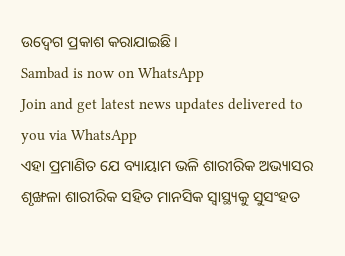ଉଦ୍ବେଗ ପ୍ରକାଶ କରାଯାଇଛି।
Sambad is now on WhatsApp
Join and get latest news updates delivered to you via WhatsApp
ଏହା ପ୍ରମାଣିତ ଯେ ବ୍ୟାୟାମ ଭଳି ଶାରୀରିକ ଅଭ୍ୟାସର ଶୃଙ୍ଖଳା ଶାରୀରିକ ସହିତ ମାନସିକ ସ୍ବାସ୍ଥ୍ୟକୁ ସୁସଂହତ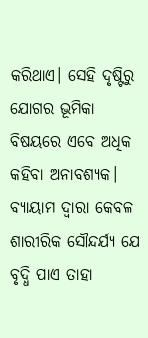କରିଥାଏ। ସେହି ଦୃଷ୍ଟିରୁ ଯୋଗର ଭୂମିକା ବିଷୟରେ ଏବେ ଅଧିକ କହିବା ଅନାବଶ୍ୟକ। ବ୍ୟାୟାମ ଦ୍ବାରା କେବଳ ଶାରୀରିକ ସୌନ୍ଦର୍ଯ୍ୟ ଯେ ବୃଦ୍ଧି ପାଏ ତାହା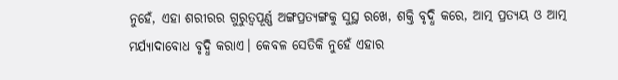ନୁହେଁ, ଏହା ଶରୀରର ଗୁରୁତ୍ବପୂର୍ଣ୍ଣ ଅଙ୍ଗପ୍ରତ୍ୟଙ୍ଗକୁ ସୁସ୍ଥ ରଖେ, ଶକ୍ତି ବୃଦ୍ଧି କରେ, ଆତ୍ମ ପ୍ରତ୍ୟୟ ଓ ଆତ୍ମ ମର୍ଯ୍ୟାଦାବୋଧ ବୃଦ୍ଧି କରାଏ। କେବଳ ସେତିକି ନୁହେଁ ଏହାର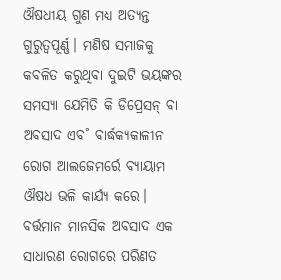ଔଷଧୀୟ ଗୁଣ ମଧ୍ୟ ଅତ୍ୟନ୍ତ ଗୁରୁତ୍ବପୂର୍ଣ୍ଣ। ମଣିଷ ସମାଜକୁ କବଳିତ କରୁଥିବା ଦୁଇଟି ଭୟଙ୍କର ସମସ୍ୟା ଯେମିତି କି ଡିପ୍ରେସନ୍ ବା ଅବସାଦ ଏବ˚ ବାର୍ଦ୍ଧକ୍ୟକାଳୀନ ରୋଗ ଆଲଜେମର୍ରେ ବ୍ୟାୟାମ ଔଷଧ ଭଳି କାର୍ଯ୍ୟ କରେ।
ବର୍ତ୍ତମାନ ମାନସିକ ଅବସାଦ ଏକ ସାଧାରଣ ରୋଗରେ ପରିଣତ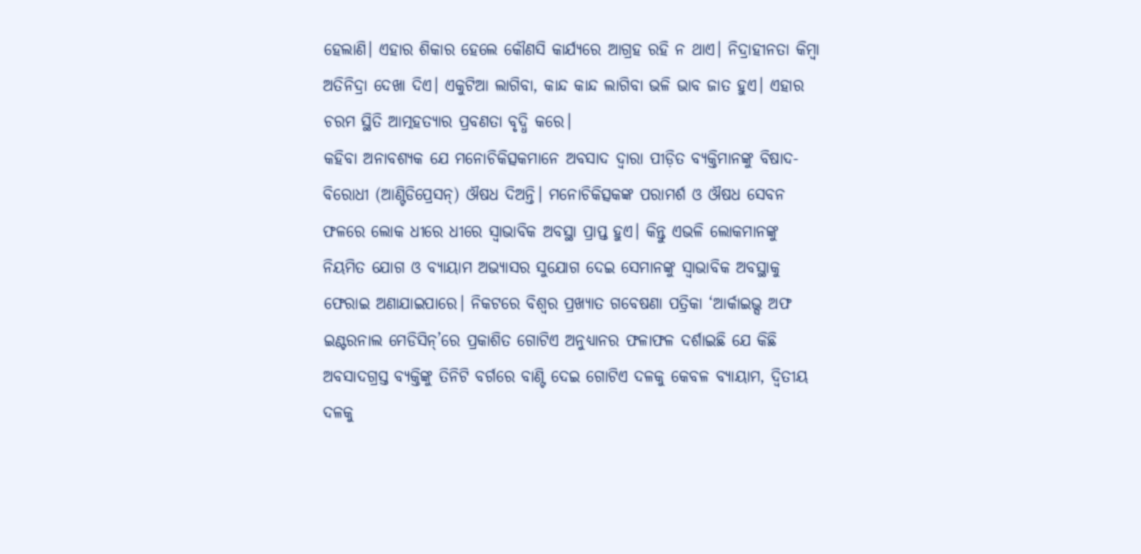ହେଲାଣି। ଏହାର ଶିକାର ହେଲେ କୌଣସି କାର୍ଯ୍ୟରେ ଆଗ୍ରହ ରହି ନ ଥାଏ। ନିଦ୍ରାହୀନତା କିମ୍ବା ଅତିନିଦ୍ରା ଦେଖା ଦିଏ। ଏକୁଟିଆ ଲାଗିବା, କାନ୍ଦ କାନ୍ଦ ଲାଗିବା ଭଳି ଭାବ ଜାତ ହୁଏ। ଏହାର ଚରମ ସ୍ଥିତି ଆତ୍ମହତ୍ୟାର ପ୍ରବଣତା ବୃଦ୍ଧି କରେ।
କହିବା ଅନାବଶ୍ୟକ ଯେ ମନୋଚିକିତ୍ସକମାନେ ଅବସାଦ ଦ୍ବାରା ପୀଡ଼ିତ ବ୍ୟକ୍ତିମାନଙ୍କୁ ବିଷାଦ-ବିରୋଧୀ (ଆଣ୍ଟିଡିପ୍ରେସନ୍) ଔଷଧ ଦିଅନ୍ତି। ମନୋଚିକିତ୍ସକଙ୍କ ପରାମର୍ଶ ଓ ଔଷଧ ସେବନ ଫଳରେ ଲୋକ ଧୀରେ ଧୀରେ ସ୍ବାଭାବିକ ଅବସ୍ଥା ପ୍ରାପ୍ତ ହୁଏ। କିନ୍ତୁ ଏଭଳି ଲୋକମାନଙ୍କୁ ନିୟମିତ ଯୋଗ ଓ ବ୍ୟାୟାମ ଅଭ୍ୟାସର ସୁଯୋଗ ଦେଇ ସେମାନଙ୍କୁ ସ୍ବାଭାବିକ ଅବସ୍ଥାକୁ ଫେରାଇ ଅଣାଯାଇପାରେ। ନିକଟରେ ବିଶ୍ବର ପ୍ରଖ୍ୟାତ ଗବେଷଣା ପତ୍ରିକା ‘ଆର୍କାଇଭ୍ସ ଅଫ ଇଣ୍ଟରନାଲ ମେଡିସିନ୍’ରେ ପ୍ରକାଶିତ ଗୋଟିଏ ଅନୁଧ୍ୟାନର ଫଳାଫଳ ଦର୍ଶାଇଛି ଯେ କିଛି ଅବସାଦଗ୍ରସ୍ତ ବ୍ୟକ୍ତିଙ୍କୁ ତିନିଟି ବର୍ଗରେ ବାଣ୍ଟି ଦେଇ ଗୋଟିଏ ଦଳକୁ କେବଳ ବ୍ୟାୟାମ, ଦ୍ବିତୀୟ ଦଳକୁ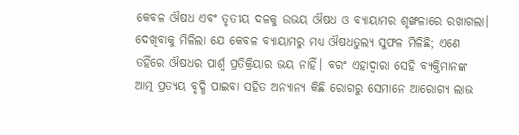କେବଳ ଔଷଧ ଏବଂ ତୃତୀୟ ଦଳକୁ ଉଭୟ ଔଷଧ ଓ ବ୍ୟାୟାମର ଶୃଙ୍ଖଳାରେ ରଖାଗଲା। ଦେଖିବାକୁ ମିଳିଲା ଯେ କେବଳ ବ୍ୟାୟାମରୁ ମଧ୍ୟ ଔଷଧତୁଲ୍ୟ ସୁଫଳ ମିଳିଛି; ଏଣେ ତହିଁରେ ଔଷଧର ପାର୍ଶ୍ବ ପ୍ରତିକ୍ରିୟାର ଭୟ ନାହିଁ। ବରଂ ଏହାଦ୍ବାରା ସେହି ବ୍ୟକ୍ତିମାନଙ୍କ ଆତ୍ମ ପ୍ରତ୍ୟୟ ବୃଦ୍ଧି ପାଇବା ସହିତ ଅନ୍ୟାନ୍ୟ କିଛି ରୋଗରୁ ସେମାନେ ଆରୋଗ୍ୟ ଲାଭ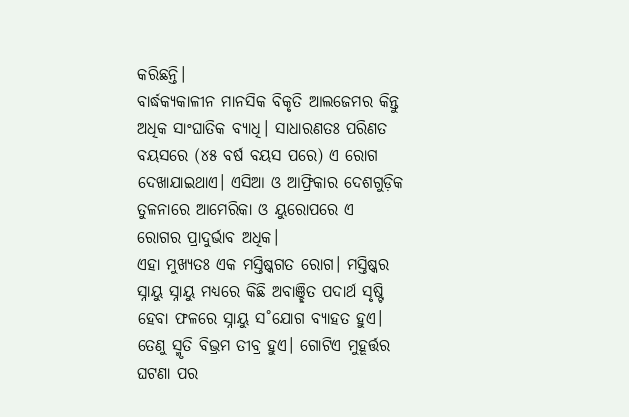କରିଛନ୍ତି।
ବାର୍ଦ୍ଧକ୍ୟକାଳୀନ ମାନସିକ ବିକୃତି ଆଲଜେମର କିନ୍ତୁ ଅଧିକ ସାଂଘାତିକ ବ୍ୟାଧି। ସାଧାରଣତଃ ପରିଣତ ବୟସରେ (୪୫ ବର୍ଷ ବୟସ ପରେ) ଏ ରୋଗ ଦେଖାଯାଇଥାଏ। ଏସିଆ ଓ ଆଫ୍ରିକାର ଦେଶଗୁଡ଼ିକ ତୁଳନାରେ ଆମେରିକା ଓ ୟୁରୋପରେ ଏ ରୋଗର ପ୍ରାଦୁର୍ଭାବ ଅଧିକ।
ଏହା ମୁଖ୍ୟତଃ ଏକ ମସ୍ତିଷ୍କଗତ ରୋଗ। ମସ୍ତିଷ୍କର ସ୍ନାୟୁ ସ୍ନାୟୁ ମଧ୍ୟରେ କିଛି ଅବାଞ୍ଛିତ ପଦାର୍ଥ ସୃଷ୍ଟି ହେବା ଫଳରେ ସ୍ନାୟୁ ସ˚ଯୋଗ ବ୍ୟାହତ ହୁଏ। ତେଣୁ ସ୍ମୃତି ବିଭ୍ରମ ତୀବ୍ର ହୁଏ। ଗୋଟିଏ ମୁହୂର୍ତ୍ତର ଘଟଣା ପର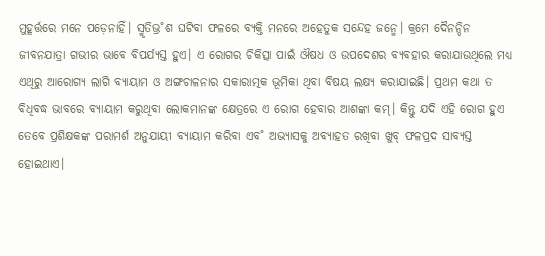ମୁହୂର୍ତ୍ତରେ ମନେ ପଡ଼େନାହିଁ। ସ୍ମୃତିଭ୍ର˚ଶ ଘଟିବା ଫଳରେ ବ୍ୟକ୍ତି ମନରେ ଅହେତୁକ ସନ୍ଦେହ ଜନ୍ମେ। କ୍ରମେ ଦୈନନ୍ଦିନ ଜୀବନଯାତ୍ରା ଗଭୀର ଭାବେ ବିପର୍ଯ୍ୟସ୍ତ ହୁଏ। ଏ ରୋଗର ଚିକିତ୍ସା ପାଇଁ ଔଷଧ ଓ ଉପଦେଶର ବ୍ୟବହାର କରାଯାଉଥିଲେ ମଧ୍ୟ ଏଥିରୁ ଆରୋଗ୍ୟ ଲାଗି ବ୍ୟାୟାମ ଓ ଅଙ୍ଗଚାଳନାର ସକାରାତ୍ମକ ଭୂମିକା ଥିବା ବିଷୟ ଲକ୍ଷ୍ୟ କରାଯାଇଛି। ପ୍ରଥମ କଥା ତ ବିଧିବଦ୍ଧ ଭାବରେ ବ୍ୟାୟାମ କରୁଥିବା ଲୋକମାନଙ୍କ କ୍ଷେତ୍ରରେ ଏ ରୋଗ ହେବାର ଆଶଙ୍କା କମ୍। କିନ୍ତୁ ଯଦି ଏହି ରୋଗ ହୁଏ ତେବେ ପ୍ରଶିକ୍ଷକଙ୍କ ପରାମର୍ଶ ଅନୁଯାୟୀ ବ୍ୟାୟାମ କରିବା ଏବ˚ ଅଭ୍ୟାସକୁ ଅବ୍ୟାହତ ରଖିବା ଖୁବ୍ ଫଳପ୍ରଦ ସାବ୍ୟସ୍ତ ହୋଇଥାଏ।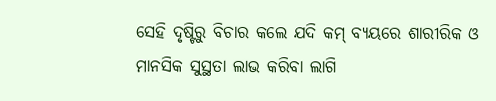ସେହି ଦୃଷ୍ଟିରୁ ବିଚାର କଲେ ଯଦି କମ୍ ବ୍ୟୟରେ ଶାରୀରିକ ଓ ମାନସିକ ସୁସ୍ଥତା ଲାଭ କରିବା ଲାଗି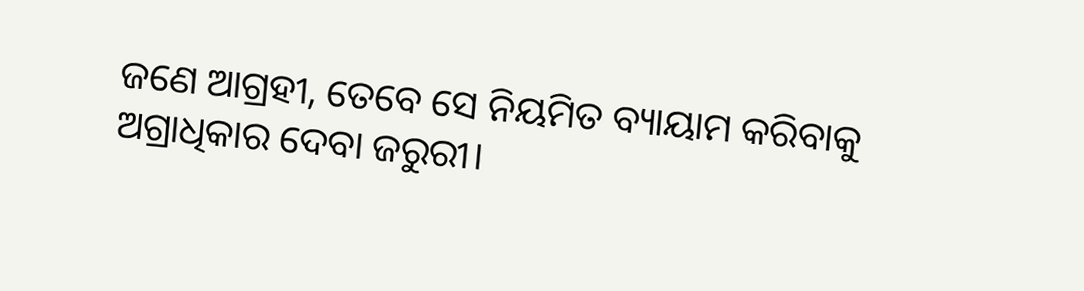ଜଣେ ଆଗ୍ରହୀ, ତେବେ ସେ ନିୟମିତ ବ୍ୟାୟାମ କରିବାକୁ ଅଗ୍ରାଧିକାର ଦେବା ଜରୁରୀ।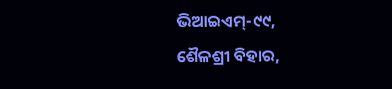ଭିଆଇଏମ୍-୯୯,
ଶୈଳଶ୍ରୀ ବିହାର,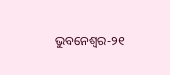ଭୁବନେଶ୍ବର-୨୧